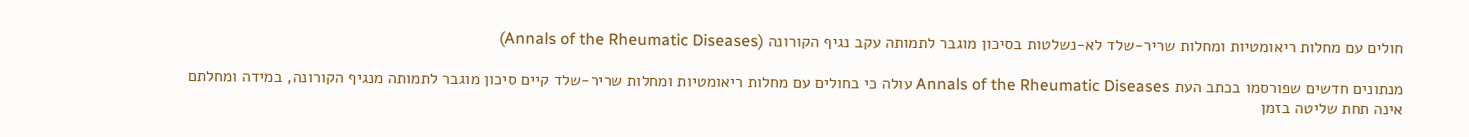חולים עם מחלות ריאומטיות ומחלות שריר-שלד לא-נשלטות בסיכון מוגבר לתמותה עקב נגיף הקורונה (Annals of the Rheumatic Diseases)

מנתונים חדשים שפורסמו בכתב העת Annals of the Rheumatic Diseases עולה כי בחולים עם מחלות ריאומטיות ומחלות שריר-שלד קיים סיכון מוגבר לתמותה מנגיף הקורונה, במידה ומחלתם אינה תחת שליטה בזמן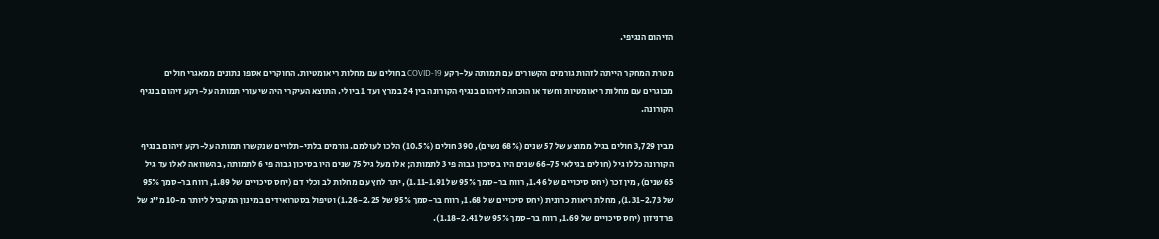הזיהום הנגיפי.

מטרת המחקר הייתה לזהות גורמים הקשורים עם תמותה על-רקע COVID-19 בחולים עם מחלות ריאומטיות. החוקרים אספו נתונים ממאגרי חולים מבוגרים עם מחלות ריאומטיות וחשד או הוכחה לזיהום בנגיף הקורונה בין 24 במרץ ועד 1 ביולי. התוצא העיקרי היה שיעורי תמותה על-רקע זיהום בנגיף הקורונה.

מבין 3,729 חולים בגיל ממוצע של 57 שנים (68% נשים), 390 חולים (10.5%) הלכו לעולמם. גורמים בלתי-תלויים שנקשרו תמותה על-רקע זיהום בנגיף הקורונה כללו גיל (חולים בגילאי 66-75 שנים היו בסיכון גבוה פי 3 לתמותה; אלו מעל גיל 75 שנים היו בסיכון גבוה פי 6 לתמותה, בהשוואה לאלו עד גיל 65 שנים), מין זכר (יחס סיכויים של 1.46, רווח בר-סמך 95% של 1.11-1.91), יתר לחץ עם מחלות לב וכלי דם (יחס סיכויים של 1.89, רווח בר-סמך 95% של 1.31-2.73), מחלת ריאות כרונית (יחס סיכויים של 1.68, רווח בר-סמך 95% של 1.26-2.25) וטיפול בסטרואידים במינון המקביל ליותר מ-10 מ”ג של פרדניזון (יחס סיכויים של 1.69, רווח בר-סמך 95% של 1.18-2.41).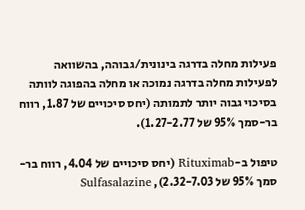פעילות מחלה בדרגה בינונית/גבוהה, בהשוואה לפעילות מחלה בדרגה נמוכה או מחלה בהפוגה לוותה בסיכוי גבוה יותר לתמותה (יחס סיכויים של 1.87, רווח בר-סמך 95% של 1.27-2.77).

טיפול ב-Rituximab (יחס סיכויים של 4.04, רווח בר-סמך 95% של 2.32-7.03), Sulfasalazine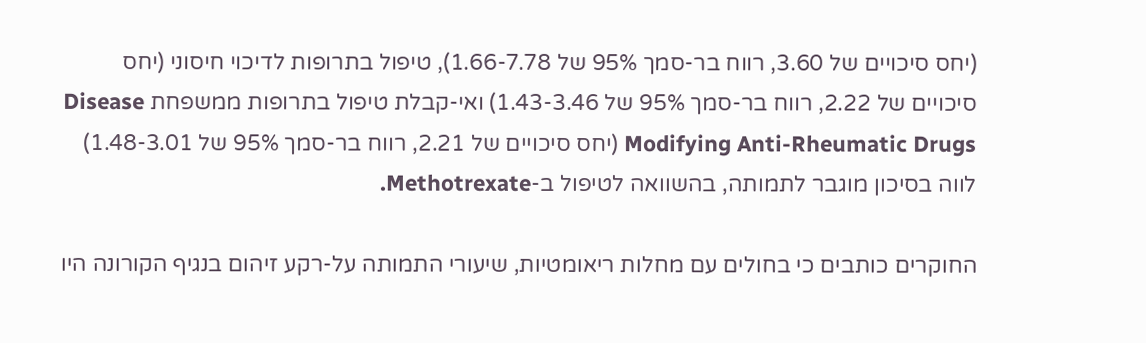(יחס סיכויים של 3.60, רווח בר-סמך 95% של 1.66-7.78), טיפול בתרופות לדיכוי חיסוני (יחס סיכויים של 2.22, רווח בר-סמך 95% של 1.43-3.46) ואי-קבלת טיפול בתרופות ממשפחת Disease Modifying Anti-Rheumatic Drugs (יחס סיכויים של 2.21, רווח בר-סמך 95% של 1.48-3.01) לווה בסיכון מוגבר לתמותה, בהשוואה לטיפול ב-Methotrexate.

החוקרים כותבים כי בחולים עם מחלות ריאומטיות, שיעורי התמותה על-רקע זיהום בנגיף הקורונה היו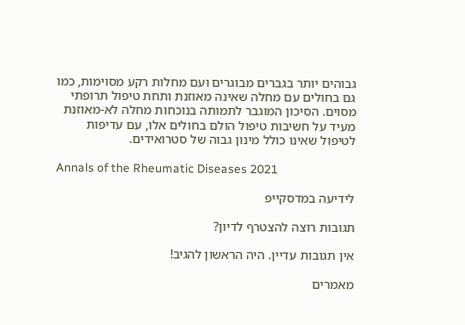גבוהים יותר בגברים מבוגרים ועם מחלות רקע מסוימות, כמו גם בחולים עם מחלה שאינה מאוזנת ותחת טיפול תרופתי מסוים. הסיכון המוגבר לתמותה בנוכחות מחלה לא-מאוזנת מעיד על חשיבות טיפול הולם בחולים אלו, עם עדיפות לטיפול שאינו כולל מינון גבוה של סטרואידים.

Annals of the Rheumatic Diseases 2021

לידיעה במדסקייפ

תגובות רוצה להצטרף לדיון?

אין תגובות עדיין. היה הראשון להגיב!

מאמרים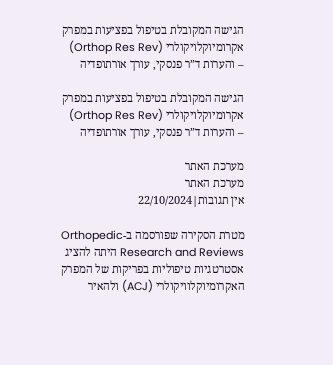הגישה המקובלת בטיפול בפציעות במפרק אקרומיוקלויקולרי (Orthop Res Rev) – והערות ד”ר פנסקי, עורך אורתופדיה

הגישה המקובלת בטיפול בפציעות במפרק אקרומיוקלויקולרי (Orthop Res Rev) – והערות ד”ר פנסקי, עורך אורתופדיה

מערכת האתר
מערכת האתר
אין תגובות|22/10/2024

מטרת הסקירה שפורסמה ב-Orthopedic Research and Reviews היתה להציג אסטרטגיות טיפוליות בפריקות של המפרק האקרומיוקלוויקולרי (ACJ) ולהאיר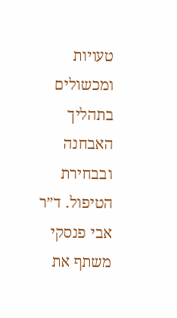טעויות ומכשולים בתהליך האבחנה ובבחירת הטיפול. ד”ר אבי פנסקי משתף את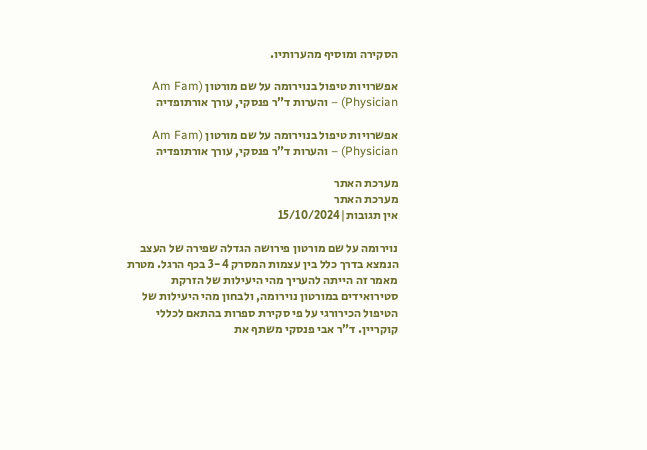הסקירה ומוסיף מהערותיו.

אפשרויות טיפול בנוירומה על שם מורטון (Am Fam Physician) – והערות ד”ר פנסקי, עורך אורתופדיה

אפשרויות טיפול בנוירומה על שם מורטון (Am Fam Physician) – והערות ד”ר פנסקי, עורך אורתופדיה

מערכת האתר
מערכת האתר
אין תגובות|15/10/2024

נוירומה על שם מורטון פירושה הגדלה שפירה של העצב הנמצא בדרך כלל בין עצמות המסרק 3-4 בכף הרגל. מטרת מאמר זה הייתה להעריך מהי היעילות של הזרקת סטירואידים במורטון נוירומה, ולבחון מהי היעילות של הטיפול הכירורגי על פי סקירת ספרות בהתאם לכללי קוקריין. ד”ר אבי פנסקי משתף את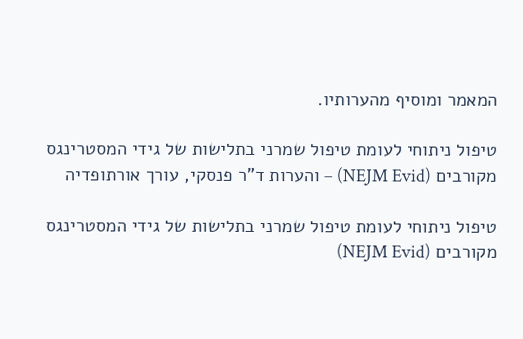המאמר ומוסיף מהערותיו.

טיפול ניתוחי לעומת טיפול שמרני בתלישות של גידי המסטרינגס מקורבים (NEJM Evid) – והערות ד”ר פנסקי, עורך אורתופדיה

טיפול ניתוחי לעומת טיפול שמרני בתלישות של גידי המסטרינגס מקורבים (NEJM Evid)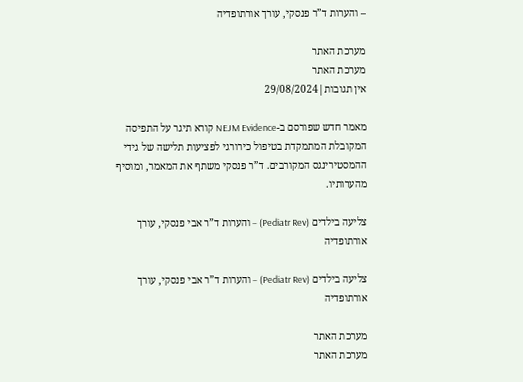– והערות ד”ר פנסקי, עורך אורתופדיה

מערכת האתר
מערכת האתר
אין תגובות|29/08/2024

מאמר חדש שפורסם ב-NEJM Evidence קורא תיגר על התפיסה המקובלת המתמקדת בטיפול כירורגי לפציעות תלישה של גידי ההמסטירינגס המקורבים. ד”ר פנסקי משתף את המאמר, ומוסיף מהערותיו.

צליעה בילדים (Pediatr Rev) – והערות ד”ר אבי פנסקי, עורך אורתופדיה

צליעה בילדים (Pediatr Rev) – והערות ד”ר אבי פנסקי, עורך אורתופדיה

מערכת האתר
מערכת האתר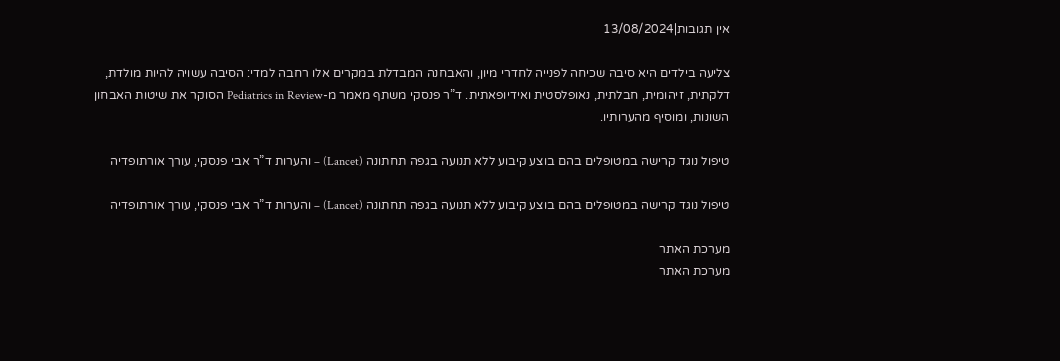אין תגובות|13/08/2024

צליעה בילדים היא סיבה שכיחה לפנייה לחדרי מיון, והאבחנה המבדלת במקרים אלו רחבה למדי: הסיבה עשויה להיות מולדת, דלקתית, זיהומית, חבלתית, נאופלסטית ואידיופאתית. ד”ר פנסקי משתף מאמר מ-Pediatrics in Review הסוקר את שיטות האבחון השונות, ומוסיף מהערותיו.

טיפול נוגד קרישה במטופלים בהם בוצע קיבוע ללא תנועה בגפה תחתונה (Lancet) – והערות ד”ר אבי פנסקי, עורך אורתופדיה

טיפול נוגד קרישה במטופלים בהם בוצע קיבוע ללא תנועה בגפה תחתונה (Lancet) – והערות ד”ר אבי פנסקי, עורך אורתופדיה

מערכת האתר
מערכת האתר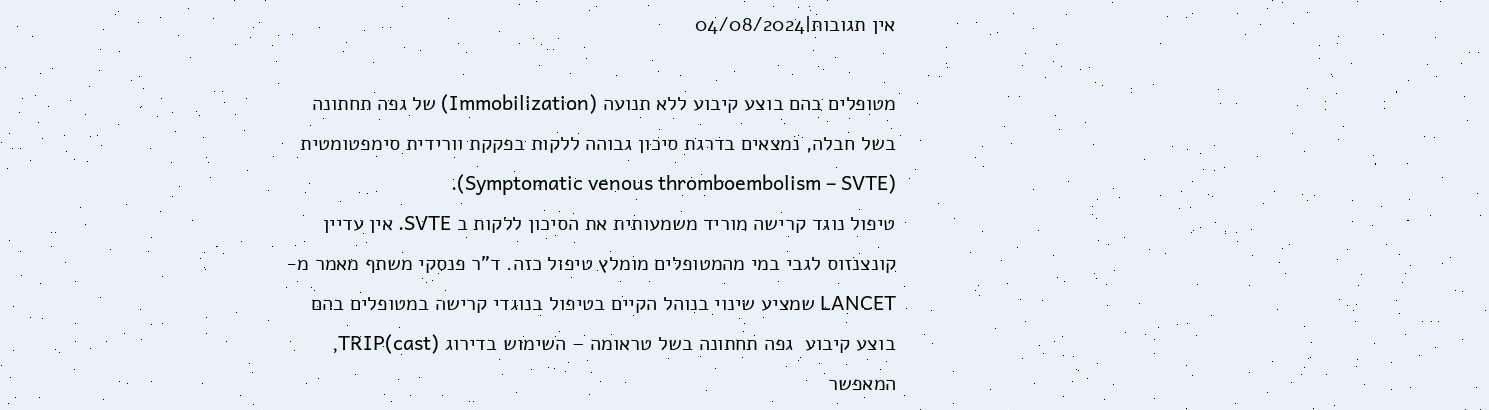אין תגובות|04/08/2024

מטופלים בהם בוצע קיבוע ללא תנועה (Immobilization) של גפה תחתונה בשל חבלה, נמצאים בדרגת סיכון גבוהה ללקות בפקקת וורידית סימפטומטית (Symptomatic venous thromboembolism – SVTE).
טיפול נוגד קרישה מוריד משמעותית את הסיכון ללקות ב SVTE. אין עדיין קונצנזוס לגבי במי מהמטופלים מומלץ טיפול כזה. ד”ר פנסקי משתף מאמר מ-LANCET שמציע שינוי בנוהל הקיים בטיפול בנוגדי קרישה במטופלים בהם בוצע קיבוע  גפה תחתונה בשל טראומה – השימוש בדירוג TRIP(cast), המאפשר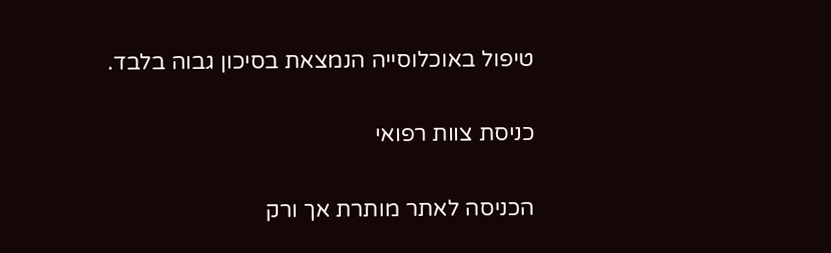טיפול באוכלוסייה הנמצאת בסיכון גבוה בלבד.

כניסת צוות רפואי

הכניסה לאתר מותרת אך ורק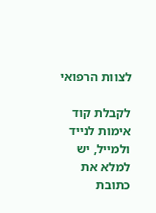לצוות הרפואי

לקבלת קוד אימות לנייד ולמייל, יש למלא את כתובת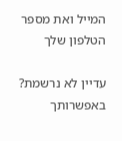המייל ואת מספר הטלפון שלך

עדיין לא נרשמת? באפשרותך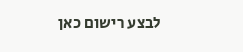לבצע רישום כאן